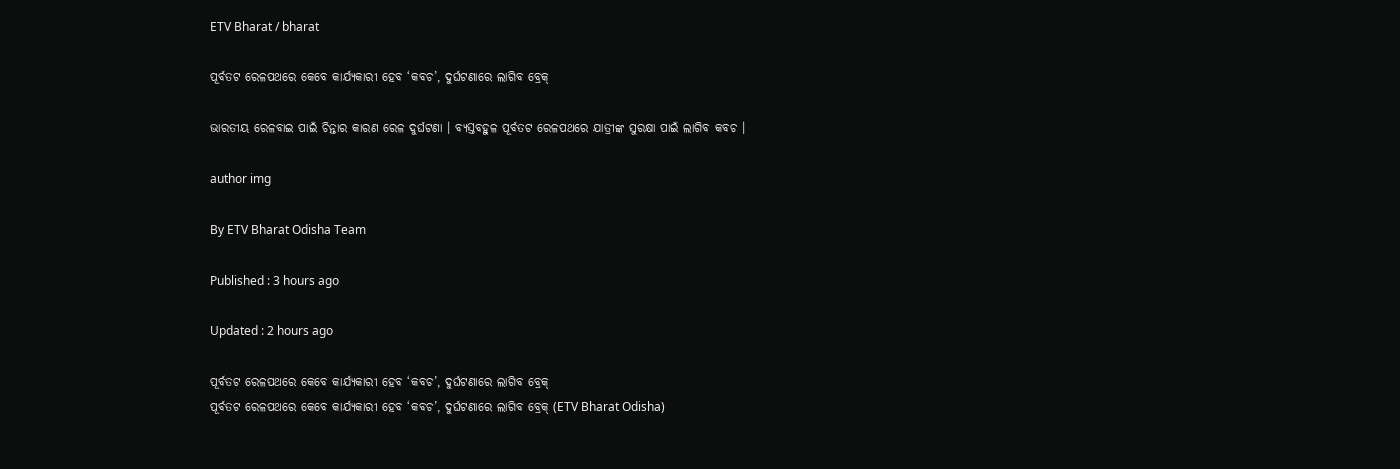ETV Bharat / bharat

ପୂର୍ବତଟ ରେଳପଥରେ କେବେ କାର୍ଯ୍ୟକାରୀ ହେବ ‘କବଚ’, ଦୁର୍ଘଟଣାରେ ଲାଗିବ ବ୍ରେକ୍‌

ଭାରତୀୟ ରେଳବାଇ ପାଇଁ ଚିନ୍ତାର କାରଣ ରେଳ ଦୁର୍ଘଟଣା । ବ୍ୟସ୍ତବହୁଳ ପୂର୍ବତଟ ରେଳପଥରେ ଯାତ୍ରୀଙ୍କ ସୁରକ୍ଷା ପାଇଁ ଲାଗିବ କବଚ ।

author img

By ETV Bharat Odisha Team

Published : 3 hours ago

Updated : 2 hours ago

ପୂର୍ବତଟ ରେଳପଥରେ କେବେ କାର୍ଯ୍ୟକାରୀ ହେବ ‘କବଚ’, ଦୁର୍ଘଟଣାରେ ଲାଗିବ ବ୍ରେକ୍‌
ପୂର୍ବତଟ ରେଳପଥରେ କେବେ କାର୍ଯ୍ୟକାରୀ ହେବ ‘କବଚ’, ଦୁର୍ଘଟଣାରେ ଲାଗିବ ବ୍ରେକ୍‌ (ETV Bharat Odisha)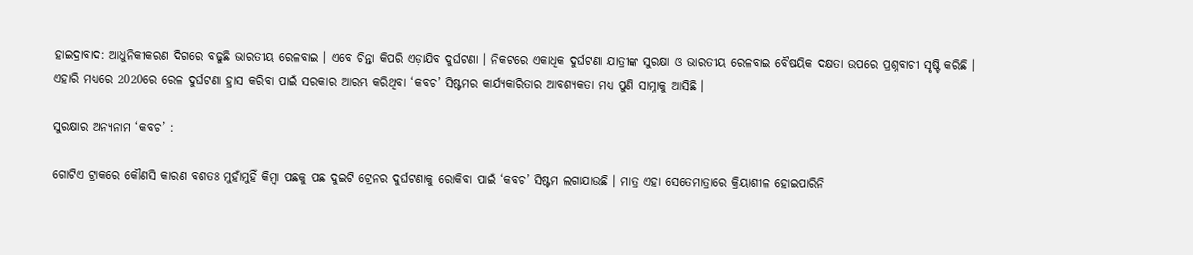ହାଇଦ୍ରାବାଦ: ଆଧୁନିକୀକରଣ ଦିଗରେ ବଢୁଛି ଭାରତୀୟ ରେଳବାଇ । ଏବେ ଚିନ୍ତା କିପରି ଏଡ଼ାଯିବ ଦୁର୍ଘଟଣା । ନିକଟରେ ଏକାଧିକ ଦୁର୍ଘଟଣା ଯାତ୍ରୀଙ୍କ ସୁରକ୍ଷା ଓ ଭାରତୀୟ ରେଳବାଇ ବୈଷୟିକ ଦକ୍ଷତା ଉପରେ ପ୍ରଶ୍ନବାଚୀ ସୃଷ୍ଟି କରିଛି । ଏହାରି ମଧ୍ୟରେ 2020ରେ ରେଳ ଦୁର୍ଘଟଣା ହ୍ରାସ କରିବା ପାଇଁ ସରକାର ଆରମ୍ଭ କରିଥିବା ‘କବଚ’ ସିଷ୍ଟମର କାର୍ଯ୍ୟକାରିତାର ଆବଶ୍ୟକତା ମଧ୍ୟ ପୁଣି ସାମ୍ନାକୁ ଆସିଛି ।

ସୁରକ୍ଷାର ଅନ୍ୟନାମ ‘କବଚ’ :

ଗୋଟିଏ ଟ୍ରାକରେ କୌଣସି କାରଣ ବଶତଃ ମୁହାଁମୁହିଁ କିମ୍ବା ପଛକୁ ପଛ ଦୁଇଟି ଟ୍ରେନର ଦୁର୍ଘଟଣାକୁ ରୋକିବା ପାଇଁ ‘କବଚ’ ସିଷ୍ଟମ ଲଗାଯାଉଛି । ମାତ୍ର ଏହା ସେତେମାତ୍ରାରେ କ୍ରିୟାଶୀଳ ହୋଇପାରିନି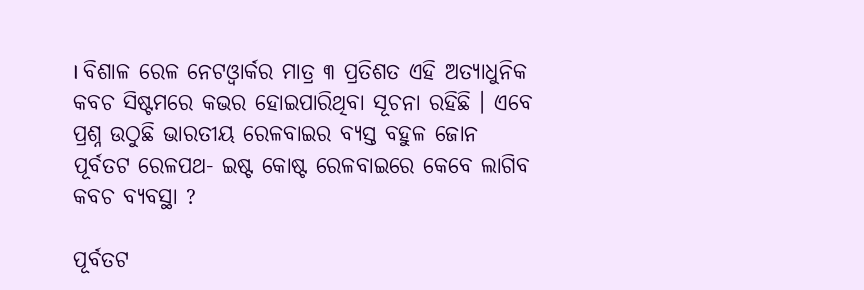। ବିଶାଳ ରେଳ ନେଟଓ୍ବାର୍କର ମାତ୍ର ୩ ପ୍ରତିଶତ ଏହି ଅତ୍ୟାଧୁନିକ କବଚ ସିଷ୍ଟମରେ କଭର ହୋଇପାରିଥିବା ସୂଚନା ରହିଛି । ଏବେ ପ୍ରଶ୍ନ ଉଠୁଛି ଭାରତୀୟ ରେଳବାଇର ବ୍ୟସ୍ତ ବହୁଳ ଜୋନ ପୂର୍ବତଟ ରେଳପଥ- ଇଷ୍ଟ କୋଷ୍ଟ ରେଳବାଇରେ କେବେ ଲାଗିବ କବଚ ବ୍ୟବସ୍ଥା ?

ପୂର୍ବତଟ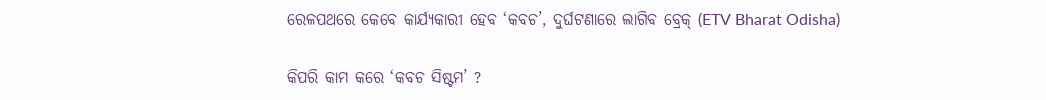ରେଳପଥରେ କେବେ କାର୍ଯ୍ୟକାରୀ ହେବ ‘କବଚ’, ଦୁର୍ଘଟଣାରେ ଲାଗିବ ବ୍ରେକ୍‌ (ETV Bharat Odisha)

କିପରି କାମ କରେ ‘କବଚ ସିଷ୍ଟମ’ ?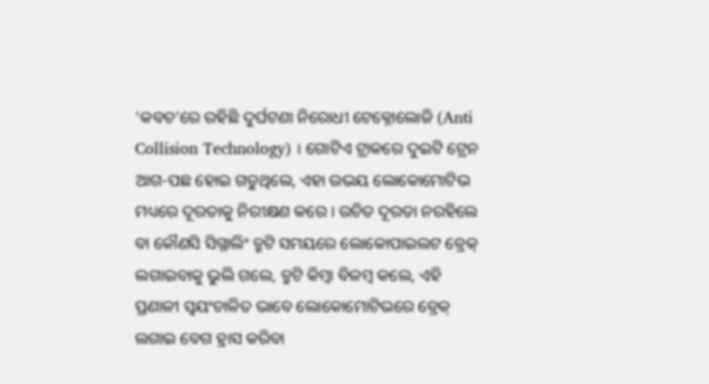‘କବଚ’ରେ ରହିଛି ଦୁର୍ଘଟଣା ନିରୋଧୀ ଟେକ୍ନୋଲୋଜି (Anti Collision Technology) । ଗୋଟିଏ ଟ୍ରାକରେ ଦୁଇଟି ଟ୍ରେନ ଆଗ-ପଛ ହୋଇ ଗଡୁଥିଲେ, ଏହା ଉଭୟ ଲୋକୋମୋଟିଭ ମଧ୍ୟରେ ଦୂରତାକୁ ନିରୀକ୍ଷଣ କରେ । ଉଚିତ ଦୂରତା ନରହିଲେ ବା କୌଣସି ସିଗ୍ନାଲିଂ ତ୍ରୁଟି ସମୟରେ ଲୋକୋପାଇଲଟ ବ୍ରେକ୍‌ ଲଗାଇବାକୁ ଭୁଲି ଗଲେ, ତ୍ରୁଟି କିମ୍ବା ବିଳମ୍ବ କଲେ, ଏହି ପ୍ରଣାଳୀ ସ୍ବୟଂଚାଳିତ ଭାବେ ଲୋକୋମୋଟିଭରେ ବ୍ରେକ୍ ଲଗାଇ ବେଗ ହ୍ରାସ କରିବା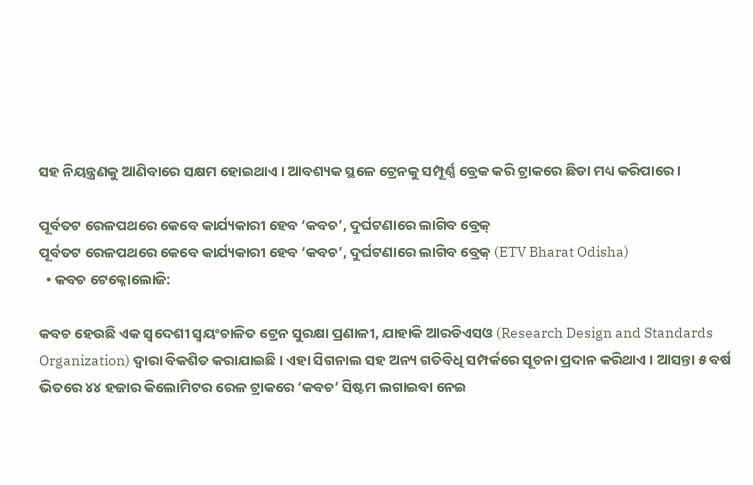ସହ ନିୟନ୍ତ୍ରଣକୁ ଆଣିବାରେ ସକ୍ଷମ ହୋଇଥାଏ । ଆବଶ୍ୟକ ସ୍ଥଳେ ଟ୍ରେନକୁ ସମ୍ପୂର୍ଣ୍ଣ ବ୍ରେକ କରି ଟ୍ରାକରେ ଛିଡା ମଧ୍ୟ କରିପାରେ ।

ପୂର୍ବତଟ ରେଳପଥରେ କେବେ କାର୍ଯ୍ୟକାରୀ ହେବ ‘କବଚ’, ଦୁର୍ଘଟଣାରେ ଲାଗିବ ବ୍ରେକ୍‌
ପୂର୍ବତଟ ରେଳପଥରେ କେବେ କାର୍ଯ୍ୟକାରୀ ହେବ ‘କବଚ’, ଦୁର୍ଘଟଣାରେ ଲାଗିବ ବ୍ରେକ୍‌ (ETV Bharat Odisha)
  • କବଚ ଟେକ୍ନୋଲୋଜି:

କବଚ ହେଉଛି ଏକ ସ୍ବଦେଶୀ ସ୍ବୟଂଚାଳିତ ଟ୍ରେନ ସୁରକ୍ଷା ପ୍ରଣାଳୀ, ଯାହାକି ଆରଡିଏସଓ (Research Design and Standards Organization) ଦ୍ବାରା ବିକଶିତ କରାଯାଇଛି । ଏହା ସିଗନାଲ ସହ ଅନ୍ୟ ଗତିବିଧି ସମ୍ପର୍କରେ ସୂଚନା ପ୍ରଦାନ କରିଥାଏ । ଆସନ୍ତା ୫ ବର୍ଷ ଭିତରେ ୪୪ ହଜାର କିଲୋମିଟର ରେଳ ଟ୍ରାକରେ ‘କବଚ’ ସିଷ୍ଟମ ଲଗାଇବା ନେଇ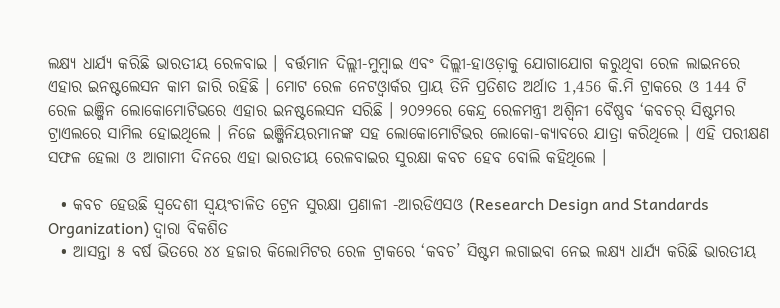ଲକ୍ଷ୍ୟ ଧାର୍ଯ୍ୟ କରିଛି ଭାରତୀୟ ରେଳବାଇ । ବର୍ତ୍ତମାନ ଦିଲ୍ଲୀ-ମୁମ୍ବାଇ ଏବଂ ଦିଲ୍ଲୀ-ହାଓଡ଼ାକୁ ଯୋଗାଯୋଗ କରୁଥିବା ରେଳ ଲାଇନରେ ଏହାର ଇନଷ୍ଟଲେସନ କାମ ଜାରି ରହିଛି । ମୋଟ ରେଳ ନେଟଓ୍ବାର୍କର ପ୍ରାୟ ତିନି ପ୍ରତିଶତ ଅର୍ଥାତ 1,456 କି.ମି ଟ୍ରାକରେ ଓ 144 ଟି ରେଳ ଇଞ୍ଜିନ ଲୋକୋମୋଟିଭରେ ଏହାର ଇନଷ୍ଟଲେସନ ସରିଛି । ୨୦୨୨ରେ କେନ୍ଦ୍ର ରେଳମନ୍ତ୍ରୀ ଅଶ୍ବିନୀ ବୈଷ୍ଣବ ‘କବଚର୍ ସିଷ୍ଟମର ଟ୍ରାଏଲରେ ସାମିଲ ହୋଇଥିଲେ । ନିଜେ ଇଞ୍ଜିନିୟରମାନଙ୍କ ସହ ଲୋକୋମୋଟିଭର ଲୋକୋ-କ୍ୟାବରେ ଯାତ୍ରା କରିଥିଲେ । ଏହି ପରୀକ୍ଷଣ ସଫଳ ହେଲା ଓ ଆଗାମୀ ଦିନରେ ଏହା ଭାରତୀୟ ରେଳବାଇର ସୁରକ୍ଷା କବଚ ହେବ ବୋଲି କହିଥିଲେ ।

  • କବଚ ହେଉଛି ସ୍ବଦେଶୀ ସ୍ବୟଂଚାଳିତ ଟ୍ରେନ ସୁରକ୍ଷା ପ୍ରଣାଳୀ -ଆରଡିଏସଓ (Research Design and Standards Organization) ଦ୍ବାରା ବିକଶିତ
  • ଆସନ୍ତା ୫ ବର୍ଷ ଭିତରେ ୪୪ ହଜାର କିଲୋମିଟର ରେଳ ଟ୍ରାକରେ ‘କବଚ’ ସିଷ୍ଟମ ଲଗାଇବା ନେଇ ଲକ୍ଷ୍ୟ ଧାର୍ଯ୍ୟ କରିଛି ଭାରତୀୟ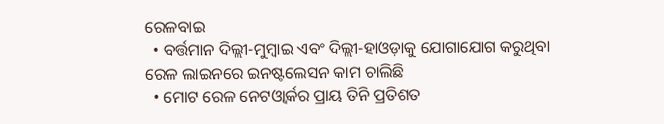ରେଳବାଇ
  • ବର୍ତ୍ତମାନ ଦିଲ୍ଲୀ-ମୁମ୍ବାଇ ଏବଂ ଦିଲ୍ଲୀ-ହାଓଡ଼ାକୁ ଯୋଗାଯୋଗ କରୁଥିବା ରେଳ ଲାଇନରେ ଇନଷ୍ଟଲେସନ କାମ ଚାଲିଛି
  • ମୋଟ ରେଳ ନେଟଓ୍ବାର୍କର ପ୍ରାୟ ତିନି ପ୍ରତିଶତ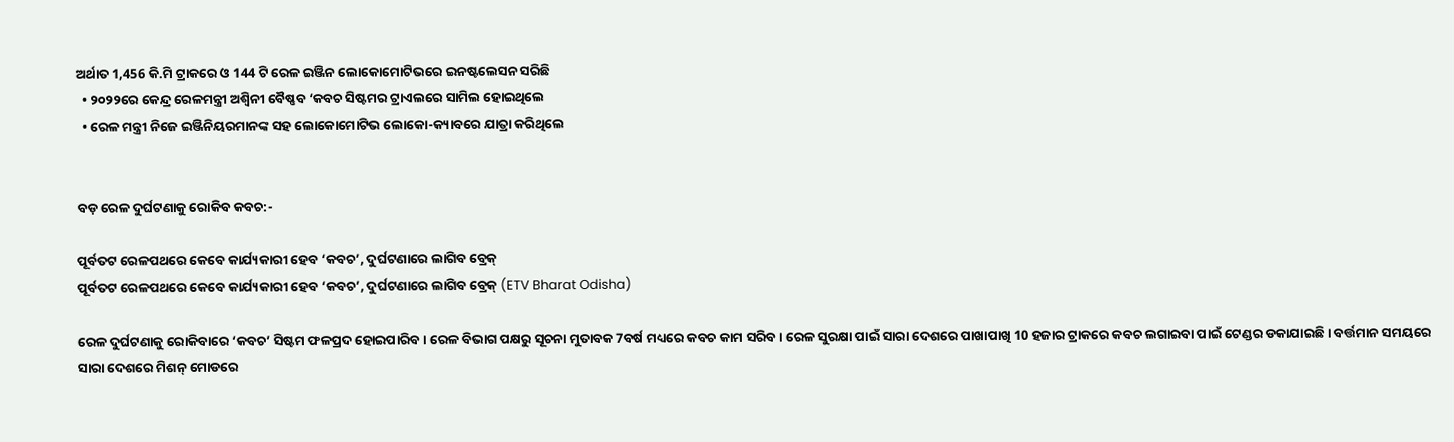ଅର୍ଥାତ 1,456 କି.ମି ଟ୍ରାକରେ ଓ 144 ଟି ରେଳ ଇଞ୍ଜିନ ଲୋକୋମୋଟିଭରେ ଇନଷ୍ଟଲେସନ ସରିଛି
  • ୨୦୨୨ରେ କେନ୍ଦ୍ର ରେଳମନ୍ତ୍ରୀ ଅଶ୍ବିନୀ ବୈଷ୍ଣବ ‘କବଚ ସିଷ୍ଟମର ଟ୍ରାଏଲରେ ସାମିଲ ହୋଇଥିଲେ
  • ରେଳ ମନ୍ତ୍ରୀ ନିଜେ ଇଞ୍ଜିନିୟରମାନଙ୍କ ସହ ଲୋକୋମୋଟିଭ ଲୋକୋ-କ୍ୟାବରେ ଯାତ୍ରା କରିଥିଲେ


ବଡ଼ ରେଳ ଦୁର୍ଘଟଣାକୁ ରୋକିବ କବଚ:-

ପୂର୍ବତଟ ରେଳପଥରେ କେବେ କାର୍ଯ୍ୟକାରୀ ହେବ ‘କବଚ’, ଦୁର୍ଘଟଣାରେ ଲାଗିବ ବ୍ରେକ୍‌
ପୂର୍ବତଟ ରେଳପଥରେ କେବେ କାର୍ଯ୍ୟକାରୀ ହେବ ‘କବଚ’, ଦୁର୍ଘଟଣାରେ ଲାଗିବ ବ୍ରେକ୍‌ (ETV Bharat Odisha)

ରେଳ ଦୁର୍ଘଟଣାକୁ ରୋକିବାରେ ‘କବଚ’ ସିଷ୍ଟମ ଫଳପ୍ରଦ ହୋଇପାରିବ । ରେଳ ବିଭାଗ ପକ୍ଷରୁ ସୂଚନା ମୁତାବକ 7ବର୍ଷ ମଧ୍ୟରେ କବଚ କାମ ସରିବ । ରେଳ ସୁରକ୍ଷା ପାଇଁ ସାରା ଦେଶରେ ପାଖାପାଖି 10 ହଜାର ଟ୍ରାକରେ କବଚ ଲଗାଇବା ପାଇଁ ଟେଣ୍ଡର ଡକାଯାଇଛି । ବର୍ତ୍ତମାନ ସମୟରେ ସାରା ଦେଶରେ ମିଶନ୍ ମୋଡରେ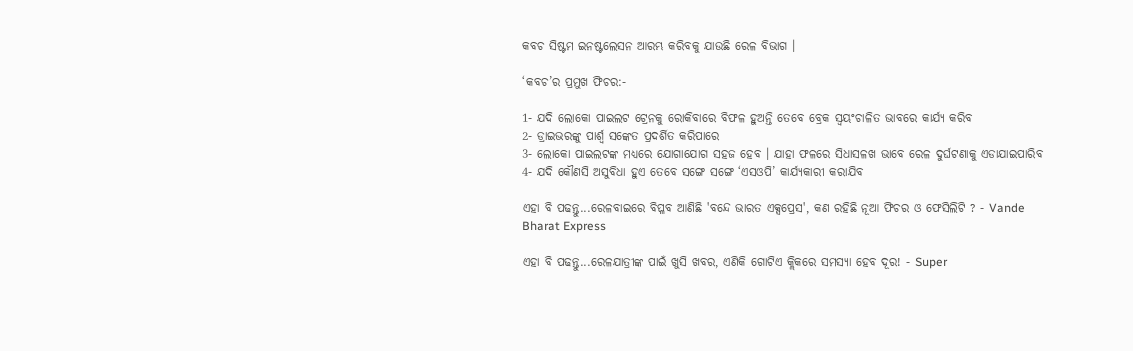କବଚ ସିଷ୍ଟମ ଇନଷ୍ଟଲେସନ ଆରମ୍ଭ କରିବକୁ ଯାଉଛି ରେଳ ବିଭାଗ ।

‘କବଚ’ର ପ୍ରମୁଖ ଫିଚର:-

1- ଯଦି ଲୋକୋ ପାଇଲଟ ଟ୍ରେନକୁ ରୋକିବାରେ ବିଫଳ ହୁଅନ୍ତି ତେବେ ବ୍ରେକ ସ୍ୱୟଂଚାଳିତ ଭାବରେ କାର୍ଯ୍ୟ କରିବ
2- ଡ୍ରାଇଭରଙ୍କୁ ପାର୍ଶ୍ୱ ସଙ୍କେତ ପ୍ରଦର୍ଶିତ କରିପାରେ
3- ଲୋକୋ ପାଇଲଟଙ୍କ ମଧ୍ୟରେ ଯୋଗାଯୋଗ ସହଜ ହେବ । ଯାହା ଫଳରେ ସିଧାସଳଖ ଭାବେ ରେଳ ଦୁର୍ଘଟଣାକୁ ଏଡାଯାଇପାରିବ
4- ଯଦି କୌଣସି ଅସୁବିଧା ହୁଏ ତେବେ ସଙ୍ଗେ ସଙ୍ଗେ ‘ଏସଓପି’ କାର୍ଯ୍ୟକାରୀ କରାଯିବ

ଏହା ବି ପଢନ୍ତୁ...ରେଳବାଇରେ ବିପ୍ଳବ ଆଣିଛି 'ବନ୍ଦେ ଭାରତ ଏକ୍ସପ୍ରେସ', କଣ ରହିଛି ନୂଆ ଫିଚର ଓ ଫେସିଲିଟି ? - Vande Bharat Express

ଏହା ବି ପଢନ୍ତୁ...ରେଳଯାତ୍ରୀଙ୍କ ପାଇଁ ଖୁସି ଖବର, ଏଣିକି ଗୋଟିଏ କ୍ଲିକରେ ସମସ୍ୟା ହେବ ଦୂର! - Super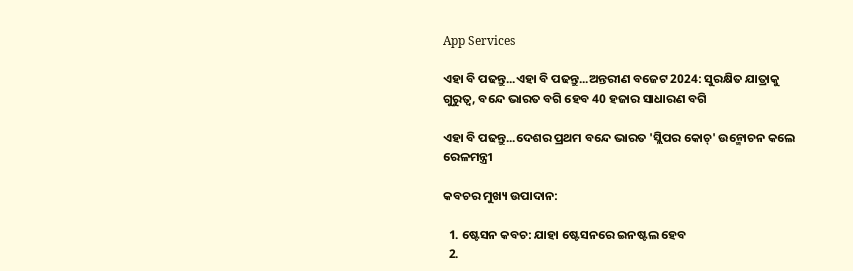App Services

ଏହା ବି ପଢନ୍ତୁ...ଏହା ବି ପଢନ୍ତୁ...ଅନ୍ତରୀଣ ବଜେଟ 2024: ସୁରକ୍ଷିତ ଯାତ୍ରାକୁ ଗୁରୁତ୍ୱ, ବନ୍ଦେ ଭାରତ ବଗି ହେବ 40 ହଜାର ସାଧାରଣ ବଗି

ଏହା ବି ପଢନ୍ତୁ...ଦେଶର ପ୍ରଥମ ବନ୍ଦେ ଭାରତ 'ସ୍ଲିପର କୋଚ୍‌' ଉନ୍ମୋଚନ କଲେ ରେଳମନ୍ତ୍ରୀ

କବଚର ମୁଖ୍ୟ ଉପାଦାନ:

  1. ଷ୍ଟେସନ କବଚ: ଯାହା ଷ୍ଟେସନରେ ଇନଷ୍ଟଲ ହେବ
  2.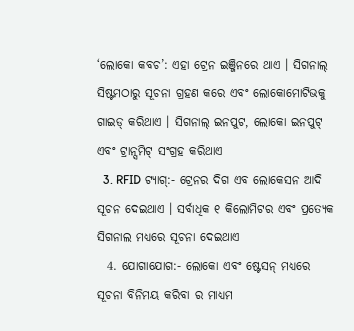‘ଲୋକୋ କବଚ’: ଏହା ଟ୍ରେନ ଇଞ୍ଜିନରେ ଥାଏ । ସିଗନାଲ୍ ସିଷ୍ଟମଠାରୁ ସୂଚନା ଗ୍ରହଣ କରେ ଏବଂ ଲୋକୋମୋଟିଭକୁ ଗାଇଡ୍ କରିଥାଏ । ସିଗନାଲ୍ ଇନପୁଟ, ଲୋକୋ ଇନପୁଟ୍ ଏବଂ ଟ୍ରାନ୍ସମିଟ୍ ସଂଗ୍ରହ କରିଥାଏ
  3. RFID ଟ୍ୟାଗ୍:- ଟ୍ରେନର ଦିଗ ଏବ ଲୋକେସନ ଆଦି ସୂଚନ ଦେଇଥାଏ । ସର୍ବାଧିକ ୧ କିଲୋମିଟର ଏବଂ ପ୍ରତ୍ୟେକ ସିଗନାଲ ମଧ୍ୟରେ ସୂଚନା ଦେଇଥାଏ
  4. ଯୋଗାଯୋଗ:- ଲୋକୋ ଏବଂ ଷ୍ଟେସନ୍ ମଧ୍ୟରେ ସୂଚନା ବିନିମୟ କରିବା ର ମାଧ୍ୟମ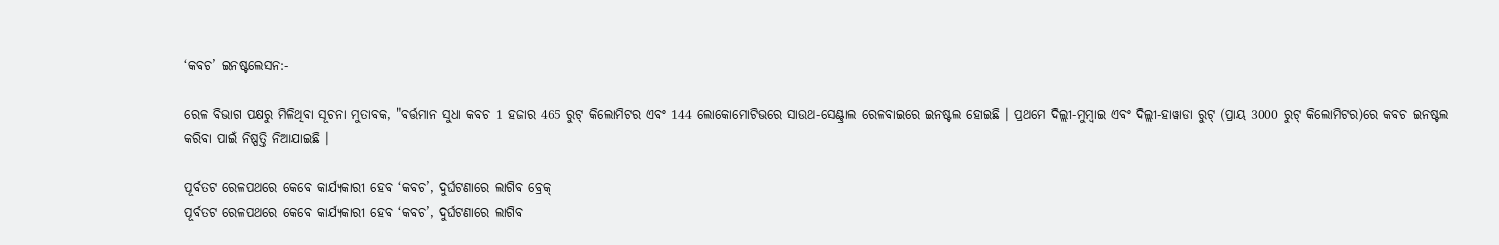‘କବଚ’ ଇନଷ୍ଟଲେସନ:-

ରେଳ ବିଭାଗ ପକ୍ଷରୁ ମିଳିଥିବା ସୂଚନା ମୁତାବକ, "ବର୍ତ୍ତମାନ ସୁଧା କବଚ 1 ହଜାର 465 ରୁଟ୍ କିଲୋମିଟର ଏବଂ 144 ଲୋକୋମୋଟିଭରେ ସାଉଥ-ସେଣ୍ଟ୍ରାଲ ରେଳବାଇରେ ଇନଷ୍ଟଲ ହୋଇଛି । ପ୍ରଥମେ ଦିଲ୍ଲୀ-ମୁମ୍ବାଇ ଏବଂ ଦିଲ୍ଲୀ-ହାୱାଡା ରୁଟ୍‌ (ପ୍ରାୟ 3000 ରୁଟ୍ କିଲୋମିଟର)ରେ କବଚ ଇନଷ୍ଟଲ କରିବା ପାଇଁ ନିଷ୍ପତ୍ତି ନିଆଯାଇଛି ।

ପୂର୍ବତଟ ରେଳପଥରେ କେବେ କାର୍ଯ୍ୟକାରୀ ହେବ ‘କବଚ’, ଦୁର୍ଘଟଣାରେ ଲାଗିବ ବ୍ରେକ୍‌
ପୂର୍ବତଟ ରେଳପଥରେ କେବେ କାର୍ଯ୍ୟକାରୀ ହେବ ‘କବଚ’, ଦୁର୍ଘଟଣାରେ ଲାଗିବ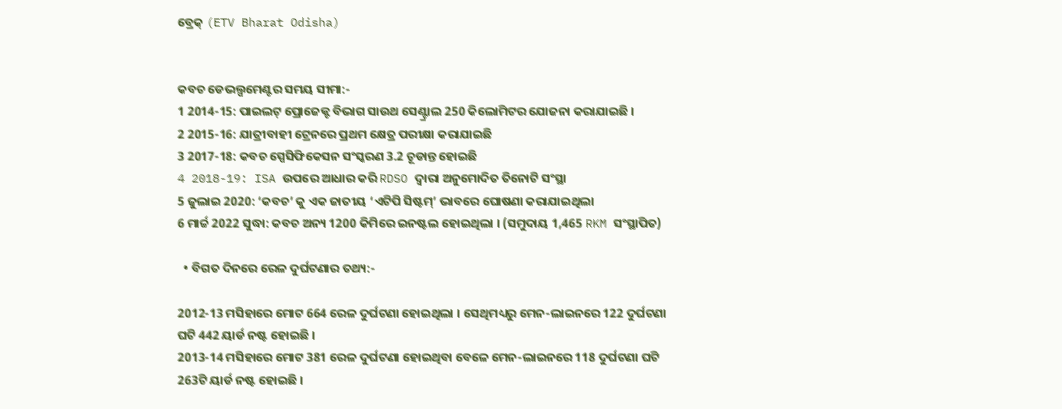ବ୍ରେକ୍‌ (ETV Bharat Odisha)


କବଚ ଡେଭଲ୍ପମେଣ୍ଟର ସମୟ ସୀମା:-
1 2014-15: ପାଇଲଟ୍ ପ୍ରୋଜେକ୍ଟ ବିଭାଗ ସାଉଥ ସେଣ୍ଟ୍ରାଲ 250 କିଲୋମିଟର ଯୋଜନା କରାଯାଇଛି ।
2 2015-16: ଯାତ୍ରୀବାହୀ ଟ୍ରେନରେ ପ୍ରଥମ କ୍ଷେତ୍ର ପରୀକ୍ଷା କରାଯାଇଛି
3 2017-18: କବଚ ସ୍ପେସିଫିକେସନ ସଂସ୍କରଣ 3.2 ଚୂଡାନ୍ତ ହୋଇଛି
4 2018-19: ISA ଉପରେ ଆଧାର କରି RDSO ଦ୍ୱାରା ଅନୁମୋଦିତ ତିନୋଟି ସଂସ୍ଥା
5 ଜୁଲାଇ 2020: ‘କବଚ’ କୁ ଏକ ଜାତୀୟ ‘ଏଟିପି ସିଷ୍ଟମ୍’ ଭାବରେ ଘୋଷଣା କରାଯାଇଥିଲା
6 ମାର୍ଚ୍ଚ 2022 ସୁଦ୍ଧା: କବଚ ଅନ୍ୟ 1200 କିମିରେ ଇନଷ୍ଟଲ ହୋଇଥିଲା । (ସମୁଦାୟ 1,465 RKM ସଂସ୍ଥାପିତ)

  • ବିଗତ ଦିନରେ ରେଳ ଦୁର୍ଘଟଣାର ତଥ୍ୟ:-

2012-13 ମସିହାରେ ମୋଟ 664 ରେଳ ଦୁର୍ଘଟଣା ହୋଇଥିଲା । ସେଥିମଧ୍ୟରୁ ମେନ-ଲାଇନରେ 122 ଦୁର୍ଘଟଣା ଘଟି 442 ୟାର୍ଡ ନଷ୍ଟ ହୋଇଛି ।
2013-14 ମସିହାରେ ମୋଟ 381 ରେଳ ଦୁର୍ଘଟଣା ହୋଇଥିବା ବେଳେ ମେନ-ଲାଇନରେ 118 ଦୁର୍ଘଟଣା ଘଟି 263ଟି ୟାର୍ଡ ନଷ୍ଟ ହୋଇଛି ।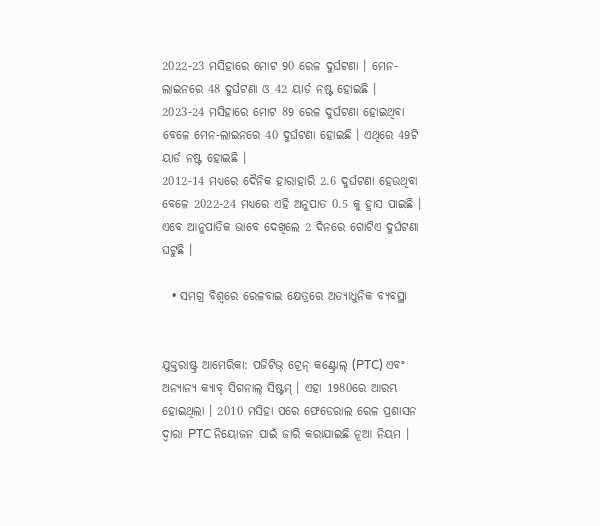2022-23 ମସିହାରେ ମୋଟ 90 ରେଳ ଦୁର୍ଘଟଣା । ମେନ-ଲାଇନରେ 48 ଦୁର୍ଘଟଣା ଓ 42 ୟାର୍ଡ ନଷ୍ଟ ହୋଇଛି ।
2023-24 ମସିହାରେ ମୋଟ 89 ରେଳ ଦୁର୍ଘଟଣା ହୋଇଥିବା ବେଳେ ମେନ-ଲାଇନରେ 40 ଦୁର୍ଘଟଣା ହୋଇଛି । ଏଥିରେ 49ଟି ୟାର୍ଡ ନଷ୍ଟ ହୋଇଛି ।
2012-14 ମଧ୍ୟରେ ଦୈନିକ ହାରାହାରି 2.6 ଦୁର୍ଘଟଣା ହେଉଥିବା ବେଳେ 2022-24 ମଧ୍ୟରେ ଏହି ଅନୁପାତ 0.5 କୁ ହ୍ରାସ ପାଇଛି । ଏବେ ଆନୁପାତିକ ଭାବେ ଦେଖିଲେ 2 ଦିନରେ ଗୋଟିଏ ଦୁର୍ଘଟଣା ଘଟୁଛି ।

  • ସମଗ୍ର ବିଶ୍ୱରେ ରେଳବାଇ କ୍ଷେତ୍ରରେ ଅତ୍ୟାଧୁନିକ ବ୍ୟବସ୍ଥା


ଯୁକ୍ତରାଷ୍ଟ୍ର ଆମେରିକା: ପଜିଟିଭ୍ ଟ୍ରେନ୍ କଣ୍ଟ୍ରୋଲ୍ (PTC) ଏବଂ ଅନ୍ୟାନ୍ୟ କ୍ୟାବ୍ ସିଗନାଲ୍ ସିଷ୍ଟମ୍ । ଏହା 1980ରେ ଆରମ୍ଭ ହୋଇଥିଲା । 2010 ମସିହା ପରେ ଫେଡେରାଲ ରେଳ ପ୍ରଶାସନ ଦ୍ଵାରା PTC ନିୟୋଜନ ପାଇଁ ଜାରି କରାଯାଇଛି ନୂଆ ନିୟମ ।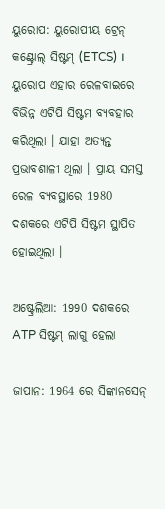ୟୁରୋପ: ୟୁରୋପୀୟ ଟ୍ରେନ୍ କଣ୍ଟ୍ରୋଲ୍ ସିଷ୍ଟମ୍ (ETCS) । ୟୁରୋପ ଏହାର ରେଳବାଇରେ ବିଭିନ୍ନ ଏଟିପି ସିଷ୍ଟମ ବ୍ୟବହାର କରିଥିଲା । ଯାହା ଅତ୍ୟନ୍ତ ପ୍ରଭାବଶାଳୀ ଥିଲା । ପ୍ରାୟ ସମସ୍ତ ରେଳ ବ୍ୟବସ୍ଥାରେ 1980 ଦଶକରେ ଏଟିପି ସିଷ୍ଟମ ସ୍ଥାପିତ ହୋଇଥିଲା ।

ଅଷ୍ଟ୍ରେଲିଆ: 1990 ଦଶକରେ ATP ସିଷ୍ଟମ୍ ଲାଗୁ ହେଲା

ଜାପାନ: 1964 ରେ ସିଙ୍କାନସେନ୍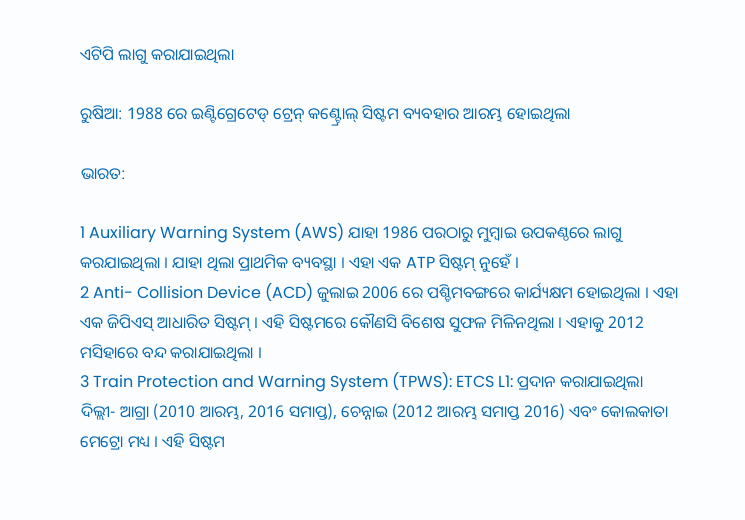ଏଟିପି ଲାଗୁ କରାଯାଇଥିଲା

ରୁଷିଆ: 1988 ରେ ଇଣ୍ଟିଗ୍ରେଟେଡ୍ ଟ୍ରେନ୍ କଣ୍ଟ୍ରୋଲ୍ ସିଷ୍ଟମ ବ୍ୟବହାର ଆରମ୍ଭ ହୋଇଥିଲା

ଭାରତ:

1 Auxiliary Warning System (AWS) ଯାହା 1986 ପରଠାରୁ ମୁମ୍ବାଇ ଉପକଣ୍ଠରେ ଲାଗୁ କରଯାଇଥିଲା । ଯାହା ଥିଲା ପ୍ରାଥମିକ ବ୍ୟବସ୍ଥା । ଏହା ଏକ ATP ସିଷ୍ଟମ୍ ନୁହେଁ ।
2 Anti- Collision Device (ACD) ଜୁଲାଇ 2006 ରେ ପଶ୍ଚିମବଙ୍ଗରେ କାର୍ଯ୍ୟକ୍ଷମ ହୋଇଥିଲା । ଏହା ଏକ ଜିପିଏସ୍ ଆଧାରିତ ସିଷ୍ଟମ୍ । ଏହି ସିଷ୍ଟମରେ କୌଣସି ବିଶେଷ ସୁଫଳ ମିଳିନଥିଲା । ଏହାକୁ 2012 ମସିହାରେ ବନ୍ଦ କରାଯାଇଥିଲା ।
3 Train Protection and Warning System (TPWS): ETCS L1: ପ୍ରଦାନ କରାଯାଇଥିଲା
ଦିଲ୍ଲୀ- ଆଗ୍ରା (2010 ଆରମ୍ଭ, 2016 ସମାପ୍ତ), ଚେନ୍ନାଇ (2012 ଆରମ୍ଭ ସମାପ୍ତ 2016) ଏବଂ କୋଲକାତା ମେଟ୍ରୋ ମଧ୍ୟ । ଏହି ସିଷ୍ଟମ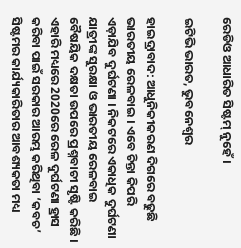ରେଡିଓ ଆଧାରିତ ସିଷ୍ଟମ୍ ନୁହେଁ ।

ଇଟିଭି ଭାରତ, ଭୁବନେଶ୍ବର

ହାଇଦ୍ରାବାଦ: ଆଧୁନିକୀକରଣ ଦିଗରେ ବଢୁଛି ଭାରତୀୟ ରେଳବାଇ । ଏବେ ଚିନ୍ତା କିପରି ଏଡ଼ାଯିବ ଦୁର୍ଘଟଣା । ନିକଟରେ ଏକାଧିକ ଦୁର୍ଘଟଣା ଯାତ୍ରୀଙ୍କ ସୁରକ୍ଷା ଓ ଭାରତୀୟ ରେଳବାଇ ବୈଷୟିକ ଦକ୍ଷତା ଉପରେ ପ୍ରଶ୍ନବାଚୀ ସୃଷ୍ଟି କରିଛି । ଏହାରି ମଧ୍ୟରେ 2020ରେ ରେଳ ଦୁର୍ଘଟଣା ହ୍ରାସ କରିବା ପାଇଁ ସରକାର ଆରମ୍ଭ କରିଥିବା ‘କବଚ’ ସିଷ୍ଟମର କାର୍ଯ୍ୟକାରିତାର ଆବଶ୍ୟକତା ମଧ୍ୟ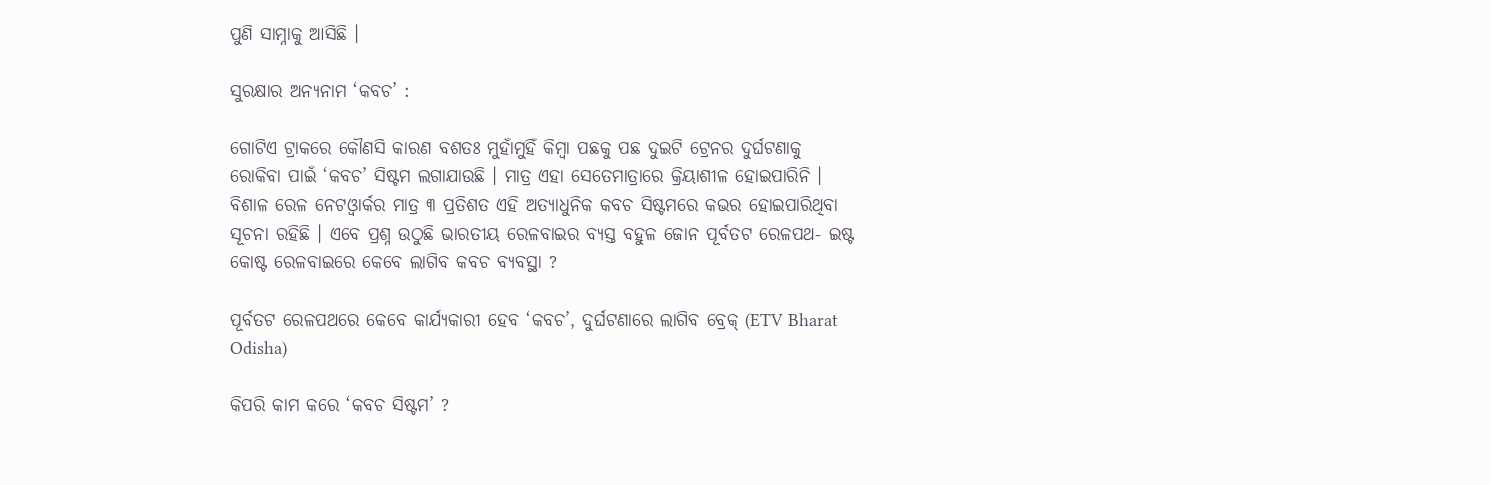ପୁଣି ସାମ୍ନାକୁ ଆସିଛି ।

ସୁରକ୍ଷାର ଅନ୍ୟନାମ ‘କବଚ’ :

ଗୋଟିଏ ଟ୍ରାକରେ କୌଣସି କାରଣ ବଶତଃ ମୁହାଁମୁହିଁ କିମ୍ବା ପଛକୁ ପଛ ଦୁଇଟି ଟ୍ରେନର ଦୁର୍ଘଟଣାକୁ ରୋକିବା ପାଇଁ ‘କବଚ’ ସିଷ୍ଟମ ଲଗାଯାଉଛି । ମାତ୍ର ଏହା ସେତେମାତ୍ରାରେ କ୍ରିୟାଶୀଳ ହୋଇପାରିନି । ବିଶାଳ ରେଳ ନେଟଓ୍ବାର୍କର ମାତ୍ର ୩ ପ୍ରତିଶତ ଏହି ଅତ୍ୟାଧୁନିକ କବଚ ସିଷ୍ଟମରେ କଭର ହୋଇପାରିଥିବା ସୂଚନା ରହିଛି । ଏବେ ପ୍ରଶ୍ନ ଉଠୁଛି ଭାରତୀୟ ରେଳବାଇର ବ୍ୟସ୍ତ ବହୁଳ ଜୋନ ପୂର୍ବତଟ ରେଳପଥ- ଇଷ୍ଟ କୋଷ୍ଟ ରେଳବାଇରେ କେବେ ଲାଗିବ କବଚ ବ୍ୟବସ୍ଥା ?

ପୂର୍ବତଟ ରେଳପଥରେ କେବେ କାର୍ଯ୍ୟକାରୀ ହେବ ‘କବଚ’, ଦୁର୍ଘଟଣାରେ ଲାଗିବ ବ୍ରେକ୍‌ (ETV Bharat Odisha)

କିପରି କାମ କରେ ‘କବଚ ସିଷ୍ଟମ’ ?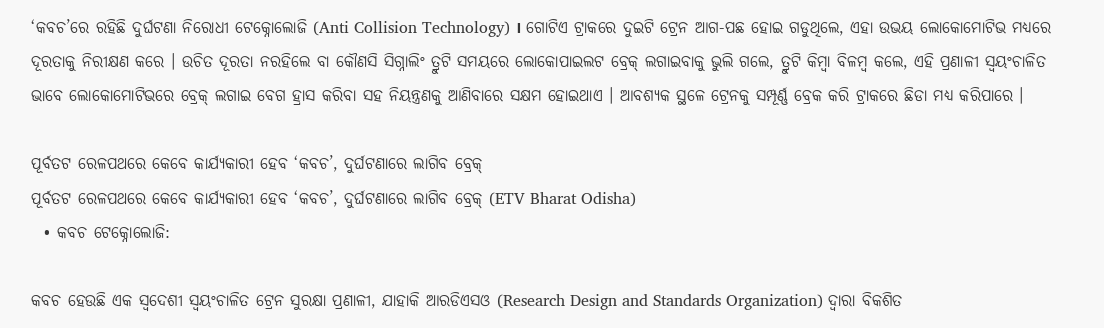‘କବଚ’ରେ ରହିଛି ଦୁର୍ଘଟଣା ନିରୋଧୀ ଟେକ୍ନୋଲୋଜି (Anti Collision Technology) । ଗୋଟିଏ ଟ୍ରାକରେ ଦୁଇଟି ଟ୍ରେନ ଆଗ-ପଛ ହୋଇ ଗଡୁଥିଲେ, ଏହା ଉଭୟ ଲୋକୋମୋଟିଭ ମଧ୍ୟରେ ଦୂରତାକୁ ନିରୀକ୍ଷଣ କରେ । ଉଚିତ ଦୂରତା ନରହିଲେ ବା କୌଣସି ସିଗ୍ନାଲିଂ ତ୍ରୁଟି ସମୟରେ ଲୋକୋପାଇଲଟ ବ୍ରେକ୍‌ ଲଗାଇବାକୁ ଭୁଲି ଗଲେ, ତ୍ରୁଟି କିମ୍ବା ବିଳମ୍ବ କଲେ, ଏହି ପ୍ରଣାଳୀ ସ୍ବୟଂଚାଳିତ ଭାବେ ଲୋକୋମୋଟିଭରେ ବ୍ରେକ୍ ଲଗାଇ ବେଗ ହ୍ରାସ କରିବା ସହ ନିୟନ୍ତ୍ରଣକୁ ଆଣିବାରେ ସକ୍ଷମ ହୋଇଥାଏ । ଆବଶ୍ୟକ ସ୍ଥଳେ ଟ୍ରେନକୁ ସମ୍ପୂର୍ଣ୍ଣ ବ୍ରେକ କରି ଟ୍ରାକରେ ଛିଡା ମଧ୍ୟ କରିପାରେ ।

ପୂର୍ବତଟ ରେଳପଥରେ କେବେ କାର୍ଯ୍ୟକାରୀ ହେବ ‘କବଚ’, ଦୁର୍ଘଟଣାରେ ଲାଗିବ ବ୍ରେକ୍‌
ପୂର୍ବତଟ ରେଳପଥରେ କେବେ କାର୍ଯ୍ୟକାରୀ ହେବ ‘କବଚ’, ଦୁର୍ଘଟଣାରେ ଲାଗିବ ବ୍ରେକ୍‌ (ETV Bharat Odisha)
  • କବଚ ଟେକ୍ନୋଲୋଜି:

କବଚ ହେଉଛି ଏକ ସ୍ବଦେଶୀ ସ୍ବୟଂଚାଳିତ ଟ୍ରେନ ସୁରକ୍ଷା ପ୍ରଣାଳୀ, ଯାହାକି ଆରଡିଏସଓ (Research Design and Standards Organization) ଦ୍ବାରା ବିକଶିତ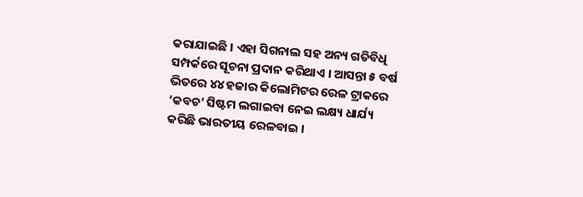କରାଯାଇଛି । ଏହା ସିଗନାଲ ସହ ଅନ୍ୟ ଗତିବିଧି ସମ୍ପର୍କରେ ସୂଚନା ପ୍ରଦାନ କରିଥାଏ । ଆସନ୍ତା ୫ ବର୍ଷ ଭିତରେ ୪୪ ହଜାର କିଲୋମିଟର ରେଳ ଟ୍ରାକରେ ‘କବଚ’ ସିଷ୍ଟମ ଲଗାଇବା ନେଇ ଲକ୍ଷ୍ୟ ଧାର୍ଯ୍ୟ କରିଛି ଭାରତୀୟ ରେଳବାଇ ।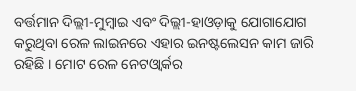ବର୍ତ୍ତମାନ ଦିଲ୍ଲୀ-ମୁମ୍ବାଇ ଏବଂ ଦିଲ୍ଲୀ-ହାଓଡ଼ାକୁ ଯୋଗାଯୋଗ କରୁଥିବା ରେଳ ଲାଇନରେ ଏହାର ଇନଷ୍ଟଲେସନ କାମ ଜାରି ରହିଛି । ମୋଟ ରେଳ ନେଟଓ୍ବାର୍କର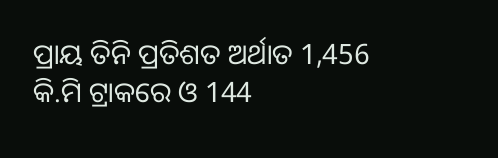ପ୍ରାୟ ତିନି ପ୍ରତିଶତ ଅର୍ଥାତ 1,456 କି.ମି ଟ୍ରାକରେ ଓ 144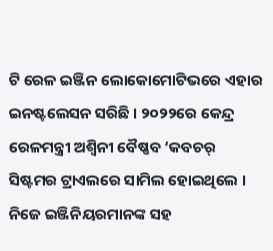ଟି ରେଳ ଇଞ୍ଜିନ ଲୋକୋମୋଟିଭରେ ଏହାର ଇନଷ୍ଟଲେସନ ସରିଛି । ୨୦୨୨ରେ କେନ୍ଦ୍ର ରେଳମନ୍ତ୍ରୀ ଅଶ୍ବିନୀ ବୈଷ୍ଣବ ‘କବଚର୍ ସିଷ୍ଟମର ଟ୍ରାଏଲରେ ସାମିଲ ହୋଇଥିଲେ । ନିଜେ ଇଞ୍ଜିନିୟରମାନଙ୍କ ସହ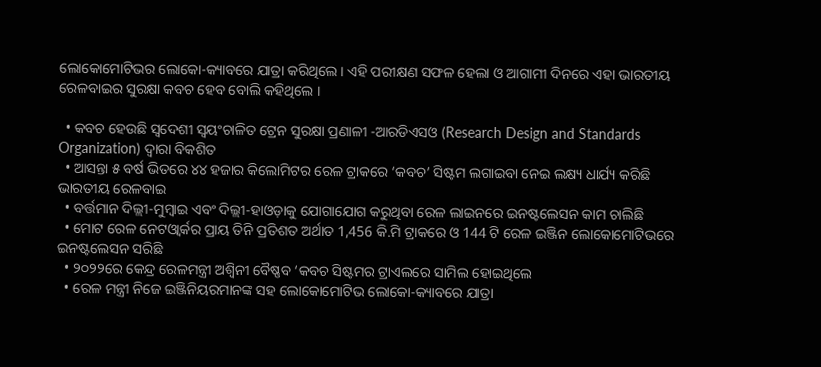ଲୋକୋମୋଟିଭର ଲୋକୋ-କ୍ୟାବରେ ଯାତ୍ରା କରିଥିଲେ । ଏହି ପରୀକ୍ଷଣ ସଫଳ ହେଲା ଓ ଆଗାମୀ ଦିନରେ ଏହା ଭାରତୀୟ ରେଳବାଇର ସୁରକ୍ଷା କବଚ ହେବ ବୋଲି କହିଥିଲେ ।

  • କବଚ ହେଉଛି ସ୍ବଦେଶୀ ସ୍ବୟଂଚାଳିତ ଟ୍ରେନ ସୁରକ୍ଷା ପ୍ରଣାଳୀ -ଆରଡିଏସଓ (Research Design and Standards Organization) ଦ୍ବାରା ବିକଶିତ
  • ଆସନ୍ତା ୫ ବର୍ଷ ଭିତରେ ୪୪ ହଜାର କିଲୋମିଟର ରେଳ ଟ୍ରାକରେ ‘କବଚ’ ସିଷ୍ଟମ ଲଗାଇବା ନେଇ ଲକ୍ଷ୍ୟ ଧାର୍ଯ୍ୟ କରିଛି ଭାରତୀୟ ରେଳବାଇ
  • ବର୍ତ୍ତମାନ ଦିଲ୍ଲୀ-ମୁମ୍ବାଇ ଏବଂ ଦିଲ୍ଲୀ-ହାଓଡ଼ାକୁ ଯୋଗାଯୋଗ କରୁଥିବା ରେଳ ଲାଇନରେ ଇନଷ୍ଟଲେସନ କାମ ଚାଲିଛି
  • ମୋଟ ରେଳ ନେଟଓ୍ବାର୍କର ପ୍ରାୟ ତିନି ପ୍ରତିଶତ ଅର୍ଥାତ 1,456 କି.ମି ଟ୍ରାକରେ ଓ 144 ଟି ରେଳ ଇଞ୍ଜିନ ଲୋକୋମୋଟିଭରେ ଇନଷ୍ଟଲେସନ ସରିଛି
  • ୨୦୨୨ରେ କେନ୍ଦ୍ର ରେଳମନ୍ତ୍ରୀ ଅଶ୍ବିନୀ ବୈଷ୍ଣବ ‘କବଚ ସିଷ୍ଟମର ଟ୍ରାଏଲରେ ସାମିଲ ହୋଇଥିଲେ
  • ରେଳ ମନ୍ତ୍ରୀ ନିଜେ ଇଞ୍ଜିନିୟରମାନଙ୍କ ସହ ଲୋକୋମୋଟିଭ ଲୋକୋ-କ୍ୟାବରେ ଯାତ୍ରା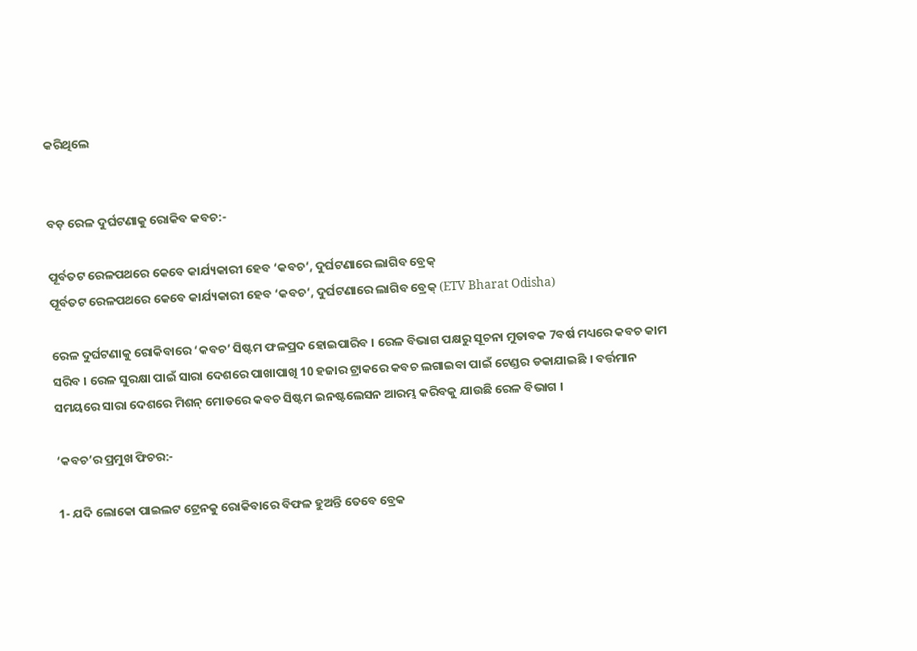କରିଥିଲେ


ବଡ଼ ରେଳ ଦୁର୍ଘଟଣାକୁ ରୋକିବ କବଚ:-

ପୂର୍ବତଟ ରେଳପଥରେ କେବେ କାର୍ଯ୍ୟକାରୀ ହେବ ‘କବଚ’, ଦୁର୍ଘଟଣାରେ ଲାଗିବ ବ୍ରେକ୍‌
ପୂର୍ବତଟ ରେଳପଥରେ କେବେ କାର୍ଯ୍ୟକାରୀ ହେବ ‘କବଚ’, ଦୁର୍ଘଟଣାରେ ଲାଗିବ ବ୍ରେକ୍‌ (ETV Bharat Odisha)

ରେଳ ଦୁର୍ଘଟଣାକୁ ରୋକିବାରେ ‘କବଚ’ ସିଷ୍ଟମ ଫଳପ୍ରଦ ହୋଇପାରିବ । ରେଳ ବିଭାଗ ପକ୍ଷରୁ ସୂଚନା ମୁତାବକ 7ବର୍ଷ ମଧ୍ୟରେ କବଚ କାମ ସରିବ । ରେଳ ସୁରକ୍ଷା ପାଇଁ ସାରା ଦେଶରେ ପାଖାପାଖି 10 ହଜାର ଟ୍ରାକରେ କବଚ ଲଗାଇବା ପାଇଁ ଟେଣ୍ଡର ଡକାଯାଇଛି । ବର୍ତ୍ତମାନ ସମୟରେ ସାରା ଦେଶରେ ମିଶନ୍ ମୋଡରେ କବଚ ସିଷ୍ଟମ ଇନଷ୍ଟଲେସନ ଆରମ୍ଭ କରିବକୁ ଯାଉଛି ରେଳ ବିଭାଗ ।

‘କବଚ’ର ପ୍ରମୁଖ ଫିଚର:-

1- ଯଦି ଲୋକୋ ପାଇଲଟ ଟ୍ରେନକୁ ରୋକିବାରେ ବିଫଳ ହୁଅନ୍ତି ତେବେ ବ୍ରେକ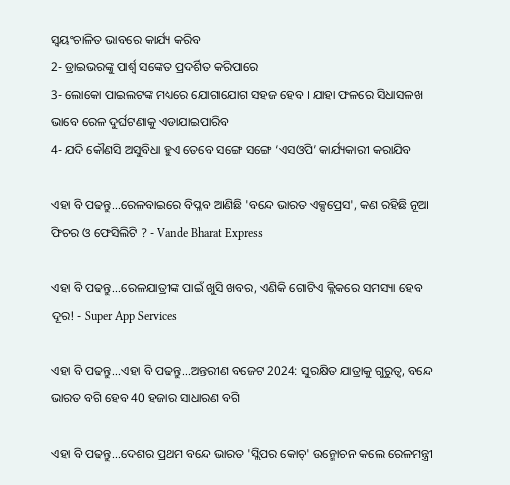ସ୍ୱୟଂଚାଳିତ ଭାବରେ କାର୍ଯ୍ୟ କରିବ
2- ଡ୍ରାଇଭରଙ୍କୁ ପାର୍ଶ୍ୱ ସଙ୍କେତ ପ୍ରଦର୍ଶିତ କରିପାରେ
3- ଲୋକୋ ପାଇଲଟଙ୍କ ମଧ୍ୟରେ ଯୋଗାଯୋଗ ସହଜ ହେବ । ଯାହା ଫଳରେ ସିଧାସଳଖ ଭାବେ ରେଳ ଦୁର୍ଘଟଣାକୁ ଏଡାଯାଇପାରିବ
4- ଯଦି କୌଣସି ଅସୁବିଧା ହୁଏ ତେବେ ସଙ୍ଗେ ସଙ୍ଗେ ‘ଏସଓପି’ କାର୍ଯ୍ୟକାରୀ କରାଯିବ

ଏହା ବି ପଢନ୍ତୁ...ରେଳବାଇରେ ବିପ୍ଳବ ଆଣିଛି 'ବନ୍ଦେ ଭାରତ ଏକ୍ସପ୍ରେସ', କଣ ରହିଛି ନୂଆ ଫିଚର ଓ ଫେସିଲିଟି ? - Vande Bharat Express

ଏହା ବି ପଢନ୍ତୁ...ରେଳଯାତ୍ରୀଙ୍କ ପାଇଁ ଖୁସି ଖବର, ଏଣିକି ଗୋଟିଏ କ୍ଲିକରେ ସମସ୍ୟା ହେବ ଦୂର! - Super App Services

ଏହା ବି ପଢନ୍ତୁ...ଏହା ବି ପଢନ୍ତୁ...ଅନ୍ତରୀଣ ବଜେଟ 2024: ସୁରକ୍ଷିତ ଯାତ୍ରାକୁ ଗୁରୁତ୍ୱ, ବନ୍ଦେ ଭାରତ ବଗି ହେବ 40 ହଜାର ସାଧାରଣ ବଗି

ଏହା ବି ପଢନ୍ତୁ...ଦେଶର ପ୍ରଥମ ବନ୍ଦେ ଭାରତ 'ସ୍ଲିପର କୋଚ୍‌' ଉନ୍ମୋଚନ କଲେ ରେଳମନ୍ତ୍ରୀ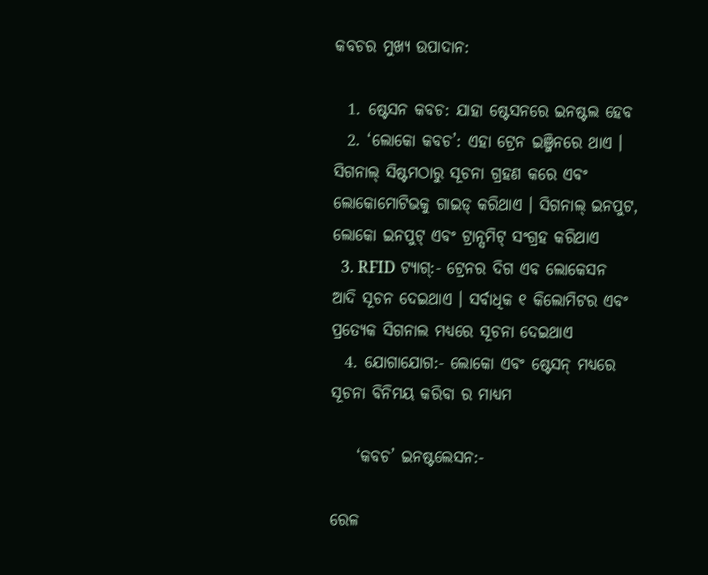କବଚର ମୁଖ୍ୟ ଉପାଦାନ:

  1. ଷ୍ଟେସନ କବଚ: ଯାହା ଷ୍ଟେସନରେ ଇନଷ୍ଟଲ ହେବ
  2. ‘ଲୋକୋ କବଚ’: ଏହା ଟ୍ରେନ ଇଞ୍ଜିନରେ ଥାଏ । ସିଗନାଲ୍ ସିଷ୍ଟମଠାରୁ ସୂଚନା ଗ୍ରହଣ କରେ ଏବଂ ଲୋକୋମୋଟିଭକୁ ଗାଇଡ୍ କରିଥାଏ । ସିଗନାଲ୍ ଇନପୁଟ, ଲୋକୋ ଇନପୁଟ୍ ଏବଂ ଟ୍ରାନ୍ସମିଟ୍ ସଂଗ୍ରହ କରିଥାଏ
  3. RFID ଟ୍ୟାଗ୍:- ଟ୍ରେନର ଦିଗ ଏବ ଲୋକେସନ ଆଦି ସୂଚନ ଦେଇଥାଏ । ସର୍ବାଧିକ ୧ କିଲୋମିଟର ଏବଂ ପ୍ରତ୍ୟେକ ସିଗନାଲ ମଧ୍ୟରେ ସୂଚନା ଦେଇଥାଏ
  4. ଯୋଗାଯୋଗ:- ଲୋକୋ ଏବଂ ଷ୍ଟେସନ୍ ମଧ୍ୟରେ ସୂଚନା ବିନିମୟ କରିବା ର ମାଧ୍ୟମ

    ‘କବଚ’ ଇନଷ୍ଟଲେସନ:-

ରେଳ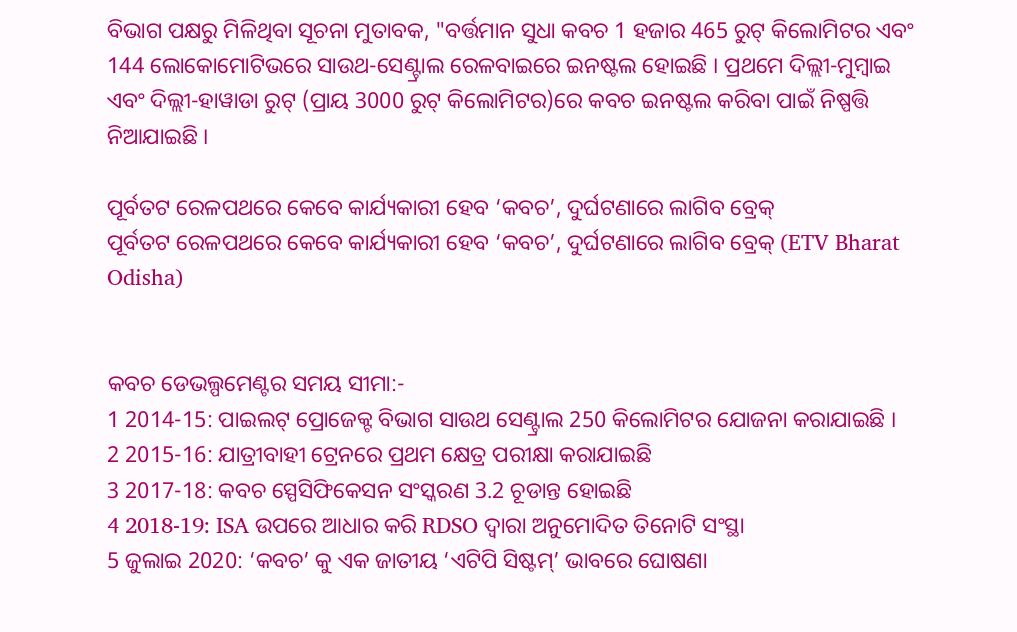ବିଭାଗ ପକ୍ଷରୁ ମିଳିଥିବା ସୂଚନା ମୁତାବକ, "ବର୍ତ୍ତମାନ ସୁଧା କବଚ 1 ହଜାର 465 ରୁଟ୍ କିଲୋମିଟର ଏବଂ 144 ଲୋକୋମୋଟିଭରେ ସାଉଥ-ସେଣ୍ଟ୍ରାଲ ରେଳବାଇରେ ଇନଷ୍ଟଲ ହୋଇଛି । ପ୍ରଥମେ ଦିଲ୍ଲୀ-ମୁମ୍ବାଇ ଏବଂ ଦିଲ୍ଲୀ-ହାୱାଡା ରୁଟ୍‌ (ପ୍ରାୟ 3000 ରୁଟ୍ କିଲୋମିଟର)ରେ କବଚ ଇନଷ୍ଟଲ କରିବା ପାଇଁ ନିଷ୍ପତ୍ତି ନିଆଯାଇଛି ।

ପୂର୍ବତଟ ରେଳପଥରେ କେବେ କାର୍ଯ୍ୟକାରୀ ହେବ ‘କବଚ’, ଦୁର୍ଘଟଣାରେ ଲାଗିବ ବ୍ରେକ୍‌
ପୂର୍ବତଟ ରେଳପଥରେ କେବେ କାର୍ଯ୍ୟକାରୀ ହେବ ‘କବଚ’, ଦୁର୍ଘଟଣାରେ ଲାଗିବ ବ୍ରେକ୍‌ (ETV Bharat Odisha)


କବଚ ଡେଭଲ୍ପମେଣ୍ଟର ସମୟ ସୀମା:-
1 2014-15: ପାଇଲଟ୍ ପ୍ରୋଜେକ୍ଟ ବିଭାଗ ସାଉଥ ସେଣ୍ଟ୍ରାଲ 250 କିଲୋମିଟର ଯୋଜନା କରାଯାଇଛି ।
2 2015-16: ଯାତ୍ରୀବାହୀ ଟ୍ରେନରେ ପ୍ରଥମ କ୍ଷେତ୍ର ପରୀକ୍ଷା କରାଯାଇଛି
3 2017-18: କବଚ ସ୍ପେସିଫିକେସନ ସଂସ୍କରଣ 3.2 ଚୂଡାନ୍ତ ହୋଇଛି
4 2018-19: ISA ଉପରେ ଆଧାର କରି RDSO ଦ୍ୱାରା ଅନୁମୋଦିତ ତିନୋଟି ସଂସ୍ଥା
5 ଜୁଲାଇ 2020: ‘କବଚ’ କୁ ଏକ ଜାତୀୟ ‘ଏଟିପି ସିଷ୍ଟମ୍’ ଭାବରେ ଘୋଷଣା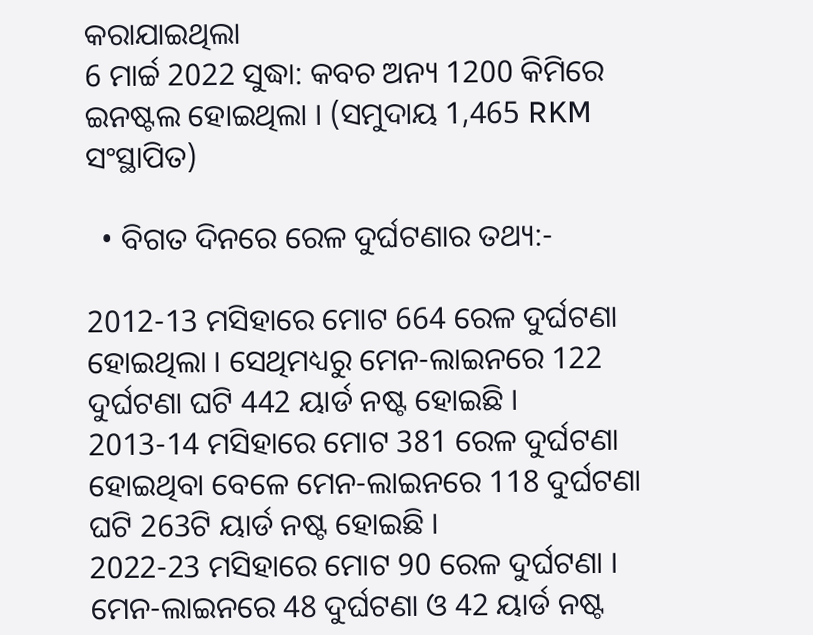କରାଯାଇଥିଲା
6 ମାର୍ଚ୍ଚ 2022 ସୁଦ୍ଧା: କବଚ ଅନ୍ୟ 1200 କିମିରେ ଇନଷ୍ଟଲ ହୋଇଥିଲା । (ସମୁଦାୟ 1,465 RKM ସଂସ୍ଥାପିତ)

  • ବିଗତ ଦିନରେ ରେଳ ଦୁର୍ଘଟଣାର ତଥ୍ୟ:-

2012-13 ମସିହାରେ ମୋଟ 664 ରେଳ ଦୁର୍ଘଟଣା ହୋଇଥିଲା । ସେଥିମଧ୍ୟରୁ ମେନ-ଲାଇନରେ 122 ଦୁର୍ଘଟଣା ଘଟି 442 ୟାର୍ଡ ନଷ୍ଟ ହୋଇଛି ।
2013-14 ମସିହାରେ ମୋଟ 381 ରେଳ ଦୁର୍ଘଟଣା ହୋଇଥିବା ବେଳେ ମେନ-ଲାଇନରେ 118 ଦୁର୍ଘଟଣା ଘଟି 263ଟି ୟାର୍ଡ ନଷ୍ଟ ହୋଇଛି ।
2022-23 ମସିହାରେ ମୋଟ 90 ରେଳ ଦୁର୍ଘଟଣା । ମେନ-ଲାଇନରେ 48 ଦୁର୍ଘଟଣା ଓ 42 ୟାର୍ଡ ନଷ୍ଟ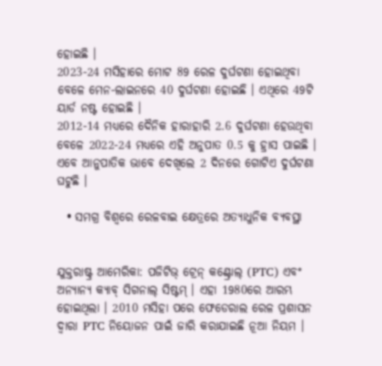ହୋଇଛି ।
2023-24 ମସିହାରେ ମୋଟ 89 ରେଳ ଦୁର୍ଘଟଣା ହୋଇଥିବା ବେଳେ ମେନ-ଲାଇନରେ 40 ଦୁର୍ଘଟଣା ହୋଇଛି । ଏଥିରେ 49ଟି ୟାର୍ଡ ନଷ୍ଟ ହୋଇଛି ।
2012-14 ମଧ୍ୟରେ ଦୈନିକ ହାରାହାରି 2.6 ଦୁର୍ଘଟଣା ହେଉଥିବା ବେଳେ 2022-24 ମଧ୍ୟରେ ଏହି ଅନୁପାତ 0.5 କୁ ହ୍ରାସ ପାଇଛି । ଏବେ ଆନୁପାତିକ ଭାବେ ଦେଖିଲେ 2 ଦିନରେ ଗୋଟିଏ ଦୁର୍ଘଟଣା ଘଟୁଛି ।

  • ସମଗ୍ର ବିଶ୍ୱରେ ରେଳବାଇ କ୍ଷେତ୍ରରେ ଅତ୍ୟାଧୁନିକ ବ୍ୟବସ୍ଥା


ଯୁକ୍ତରାଷ୍ଟ୍ର ଆମେରିକା: ପଜିଟିଭ୍ ଟ୍ରେନ୍ କଣ୍ଟ୍ରୋଲ୍ (PTC) ଏବଂ ଅନ୍ୟାନ୍ୟ କ୍ୟାବ୍ ସିଗନାଲ୍ ସିଷ୍ଟମ୍ । ଏହା 1980ରେ ଆରମ୍ଭ ହୋଇଥିଲା । 2010 ମସିହା ପରେ ଫେଡେରାଲ ରେଳ ପ୍ରଶାସନ ଦ୍ଵାରା PTC ନିୟୋଜନ ପାଇଁ ଜାରି କରାଯାଇଛି ନୂଆ ନିୟମ ।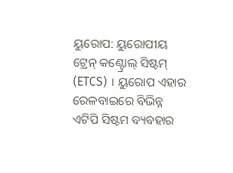ୟୁରୋପ: ୟୁରୋପୀୟ ଟ୍ରେନ୍ କଣ୍ଟ୍ରୋଲ୍ ସିଷ୍ଟମ୍ (ETCS) । ୟୁରୋପ ଏହାର ରେଳବାଇରେ ବିଭିନ୍ନ ଏଟିପି ସିଷ୍ଟମ ବ୍ୟବହାର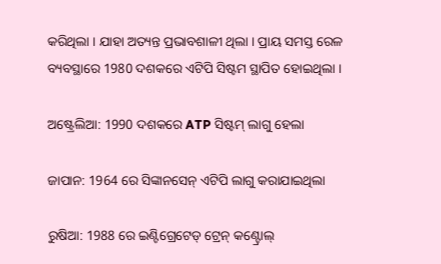କରିଥିଲା । ଯାହା ଅତ୍ୟନ୍ତ ପ୍ରଭାବଶାଳୀ ଥିଲା । ପ୍ରାୟ ସମସ୍ତ ରେଳ ବ୍ୟବସ୍ଥାରେ 1980 ଦଶକରେ ଏଟିପି ସିଷ୍ଟମ ସ୍ଥାପିତ ହୋଇଥିଲା ।

ଅଷ୍ଟ୍ରେଲିଆ: 1990 ଦଶକରେ ATP ସିଷ୍ଟମ୍ ଲାଗୁ ହେଲା

ଜାପାନ: 1964 ରେ ସିଙ୍କାନସେନ୍ ଏଟିପି ଲାଗୁ କରାଯାଇଥିଲା

ରୁଷିଆ: 1988 ରେ ଇଣ୍ଟିଗ୍ରେଟେଡ୍ ଟ୍ରେନ୍ କଣ୍ଟ୍ରୋଲ୍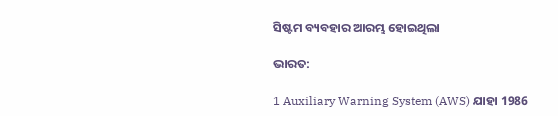ସିଷ୍ଟମ ବ୍ୟବହାର ଆରମ୍ଭ ହୋଇଥିଲା

ଭାରତ:

1 Auxiliary Warning System (AWS) ଯାହା 1986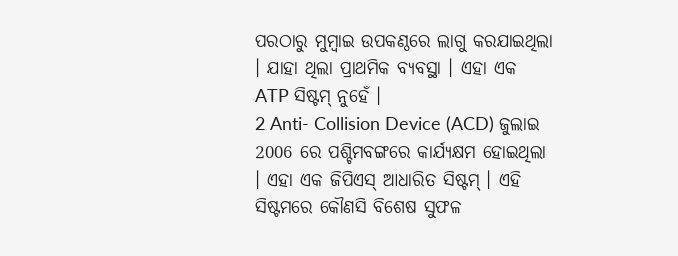ପରଠାରୁ ମୁମ୍ବାଇ ଉପକଣ୍ଠରେ ଲାଗୁ କରଯାଇଥିଲା । ଯାହା ଥିଲା ପ୍ରାଥମିକ ବ୍ୟବସ୍ଥା । ଏହା ଏକ ATP ସିଷ୍ଟମ୍ ନୁହେଁ ।
2 Anti- Collision Device (ACD) ଜୁଲାଇ 2006 ରେ ପଶ୍ଚିମବଙ୍ଗରେ କାର୍ଯ୍ୟକ୍ଷମ ହୋଇଥିଲା । ଏହା ଏକ ଜିପିଏସ୍ ଆଧାରିତ ସିଷ୍ଟମ୍ । ଏହି ସିଷ୍ଟମରେ କୌଣସି ବିଶେଷ ସୁଫଳ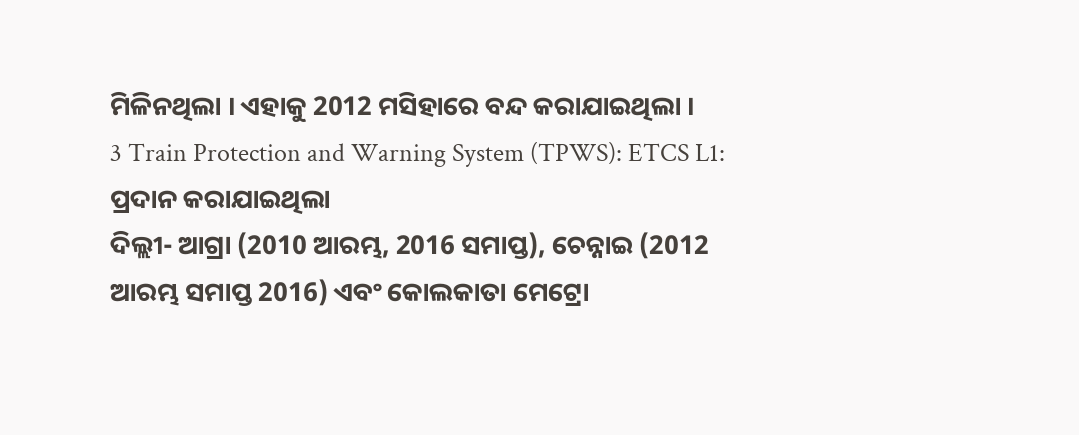ମିଳିନଥିଲା । ଏହାକୁ 2012 ମସିହାରେ ବନ୍ଦ କରାଯାଇଥିଲା ।
3 Train Protection and Warning System (TPWS): ETCS L1: ପ୍ରଦାନ କରାଯାଇଥିଲା
ଦିଲ୍ଲୀ- ଆଗ୍ରା (2010 ଆରମ୍ଭ, 2016 ସମାପ୍ତ), ଚେନ୍ନାଇ (2012 ଆରମ୍ଭ ସମାପ୍ତ 2016) ଏବଂ କୋଲକାତା ମେଟ୍ରୋ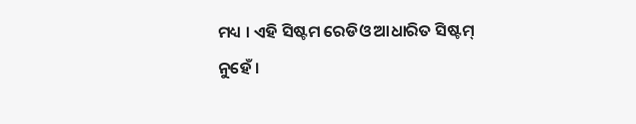ମଧ୍ୟ । ଏହି ସିଷ୍ଟମ ରେଡିଓ ଆଧାରିତ ସିଷ୍ଟମ୍ ନୁହେଁ ।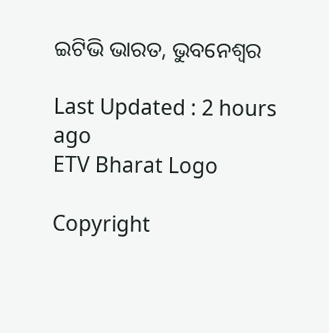ଇଟିଭି ଭାରତ, ଭୁବନେଶ୍ବର

Last Updated : 2 hours ago
ETV Bharat Logo

Copyright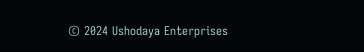© 2024 Ushodaya Enterprises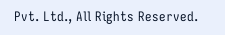Pvt. Ltd., All Rights Reserved.